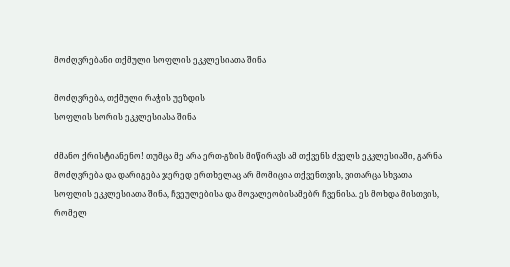მოძღვრებანი თქმული სოფლის ეკკლესიათა შინა

მოძღვრება, თქმული რაჭის უეზდის
სოფლის სორის ეკკლესიასა შინა

ძმანო ქრისტიანენო! თუმცა მე არა ერთ-გზის მიწირავს ამ თქვენს ძველს ეკკლესიაში, გარნა მოძღვრება და დარიგება ჯერედ ერთხელაც არ მომიცია თქვენთვის, ვითარცა სხვათა სოფლის ეკკლესიათა შინა, ჩვეულებისა და მოვალეობისამებრ ჩვენისა. ეს მოხდა მისთვის, რომელ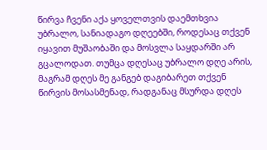წირვა ჩვენი აქა ყოველთვის დაემთხვია უბრალო, სანიადაგო დღეებში, როდესაც თქვენ იყავით მუშაობაში და მოსვლა საყდარში არ გცალოდათ. თუმცა დღესაც უბრალო დღე არის, მაგრამ დღეს მე განგებ დაგიბარეთ თქვენ წირვის მოსასმენად, რადგანაც მსურდა დღეს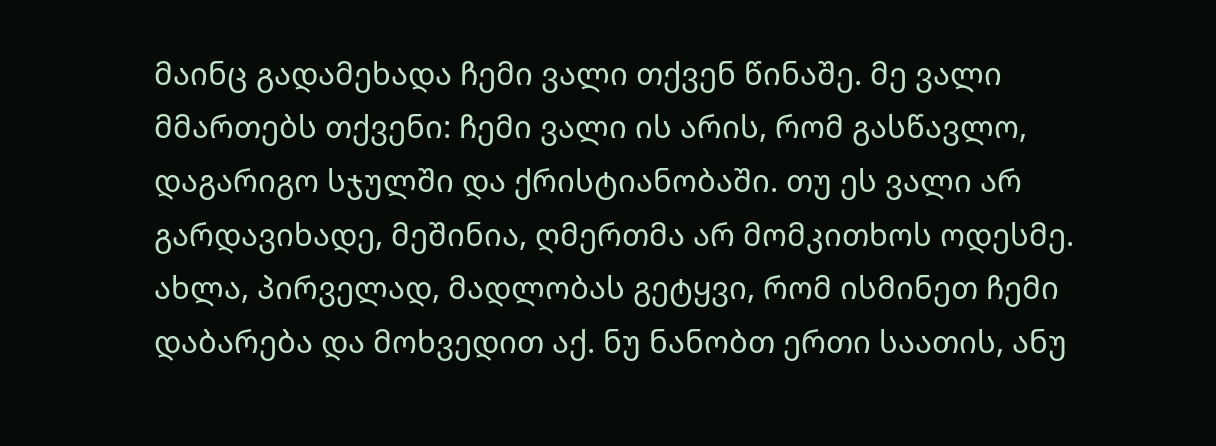მაინც გადამეხადა ჩემი ვალი თქვენ წინაშე. მე ვალი მმართებს თქვენი: ჩემი ვალი ის არის, რომ გასწავლო, დაგარიგო სჯულში და ქრისტიანობაში. თუ ეს ვალი არ გარდავიხადე, მეშინია, ღმერთმა არ მომკითხოს ოდესმე. ახლა, პირველად, მადლობას გეტყვი, რომ ისმინეთ ჩემი დაბარება და მოხვედით აქ. ნუ ნანობთ ერთი საათის, ანუ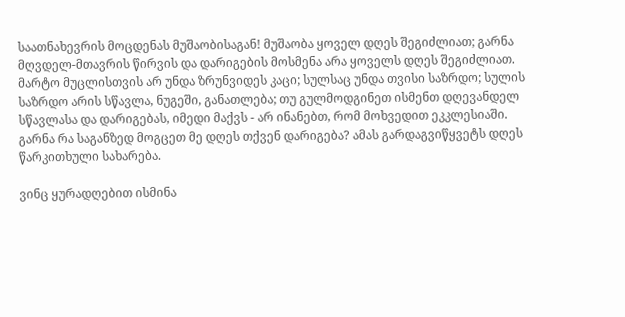საათნახევრის მოცდენას მუშაობისაგან! მუშაობა ყოველ დღეს შეგიძლიათ; გარნა მღვდელ-მთავრის წირვის და დარიგების მოსმენა არა ყოველს დღეს შეგიძლიათ. მარტო მუცლისთვის არ უნდა ზრუნვიდეს კაცი; სულსაც უნდა თვისი საზრდო; სულის საზრდო არის სწავლა, ნუგეში, განათლება; თუ გულმოდგინეთ ისმენთ დღევანდელ სწავლასა და დარიგებას, იმედი მაქვს - არ ინანებთ, რომ მოხვედით ეკკლესიაში. გარნა რა საგანზედ მოგცეთ მე დღეს თქვენ დარიგება? ამას გარდაგვიწყვეტს დღეს წარკითხული სახარება.

ვინც ყურადღებით ისმინა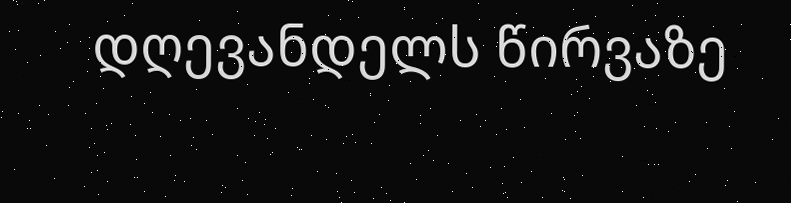დღევანდელს წირვაზე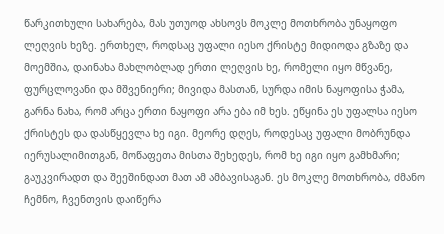წარკითხული სახარება, მას უთუოდ ახსოვს მოკლე მოთხრობა უნაყოფო ლეღვის ხეზე. ერთხელ, როდსაც უფალი იესო ქრისტე მიდიოდა გზაზე და მოემშია, დაინახა მახლობლად ერთი ლეღვის ხე, რომელი იყო მწვანე, ფურცლოვანი და მშვენიერი; მივიდა მასთან, სურდა იმის ნაყოფისა ჭამა, გარნა ნახა, რომ არცა ერთი ნაყოფი არა ება იმ ხეს. ეწყინა ეს უფალსა იესო ქრისტეს და დასწყევლა ხე იგი. მეორე დღეს, როდესაც უფალი მობრუნდა იერუსალიმითგან, მოწაფეთა მისთა შეხედეს, რომ ხე იგი იყო გამხმარი; გაუკვირადთ და შეეშინდათ მათ ამ ამბავისაგან. ეს მოკლე მოთხრობა, ძმანო ჩემნო, ჩვენთვის დაიწერა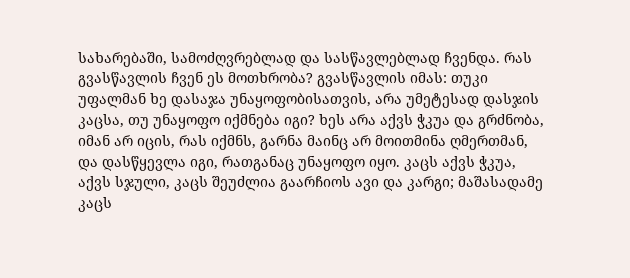სახარებაში, სამოძღვრებლად და სასწავლებლად ჩვენდა. რას გვასწავლის ჩვენ ეს მოთხრობა? გვასწავლის იმას: თუკი უფალმან ხე დასაჯა უნაყოფობისათვის, არა უმეტესად დასჯის კაცსა, თუ უნაყოფო იქმნება იგი? ხეს არა აქვს ჭკუა და გრძნობა, იმან არ იცის, რას იქმნს, გარნა მაინც არ მოითმინა ღმერთმან, და დასწყევლა იგი, რათგანაც უნაყოფო იყო. კაცს აქვს ჭკუა, აქვს სჯული, კაცს შეუძლია გაარჩიოს ავი და კარგი; მაშასადამე კაცს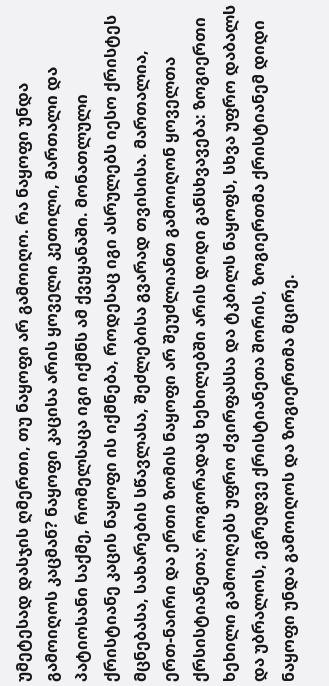უმეტესად დასჯის ღმერთი, თუ ნაყოფი არ გამოიღო. რა ნაყოფი უნდა გამოიღოს კაცმან? ნაყოფი კაცისა არის ყოველი კეთილი, მართალი და პატიოსანი საქმე, რომელსაცა იგი იქმნს ამ ქვეყანაში. მონათლული ქრისტიანე კაცის ნაყოფი ის იქმნება, როდესაც იგი ასრულებს იესო ქრისტეს მცნებასა, სახარების სწავლასა, შეძლებისა გვარად თვისისა. მართალია, ერთ-ნაირი და ერთი ზომის ნაყოფი არ შეუძლიანთ გამოიღონ ყოველთა ქრსისტიანეთა; როგორადაც ხეხილებში არის დიდი განსხვავება: ზოგიერთი ხეხილი გამოიღებს უფრო ძვირფასსა და ტკბილს ნაყოფს, სხვა უფრო დაბალს და უბრალოს, ეგრედვე ქრისტიანეთა შორის, ზოგიერთმა ქრისტიანემ დიდი ნაყოფი უნდა გამოიღოს და ზოგიერთმა მცირე.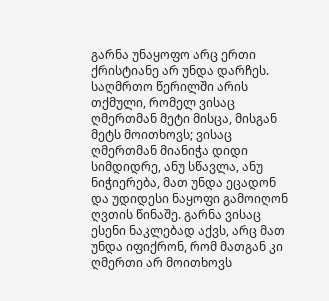გარნა უნაყოფო არც ერთი ქრისტიანე არ უნდა დარჩეს. საღმრთო წერილში არის თქმული, რომელ ვისაც ღმერთმან მეტი მისცა, მისგან მეტს მოითხოვს; ვისაც ღმერთმან მიანიჭა დიდი სიმდიდრე, ანუ სწავლა, ანუ ნიჭიერება, მათ უნდა ეცადონ და უდიდესი ნაყოფი გამოიღონ ღვთის წინაშე. გარნა ვისაც ესენი ნაკლებად აქვს, არც მათ უნდა იფიქრონ, რომ მათგან კი ღმერთი არ მოითხოვს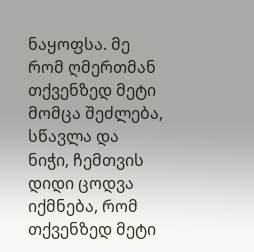ნაყოფსა. მე რომ ღმერთმან თქვენზედ მეტი მომცა შეძლება, სწავლა და ნიჭი, ჩემთვის დიდი ცოდვა იქმნება, რომ თქვენზედ მეტი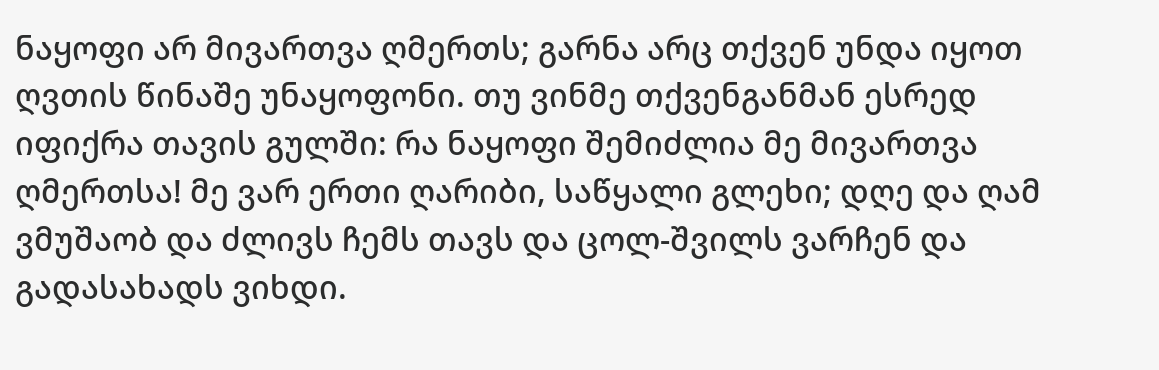ნაყოფი არ მივართვა ღმერთს; გარნა არც თქვენ უნდა იყოთ ღვთის წინაშე უნაყოფონი. თუ ვინმე თქვენგანმან ესრედ იფიქრა თავის გულში: რა ნაყოფი შემიძლია მე მივართვა ღმერთსა! მე ვარ ერთი ღარიბი, საწყალი გლეხი; დღე და ღამ ვმუშაობ და ძლივს ჩემს თავს და ცოლ-შვილს ვარჩენ და გადასახადს ვიხდი.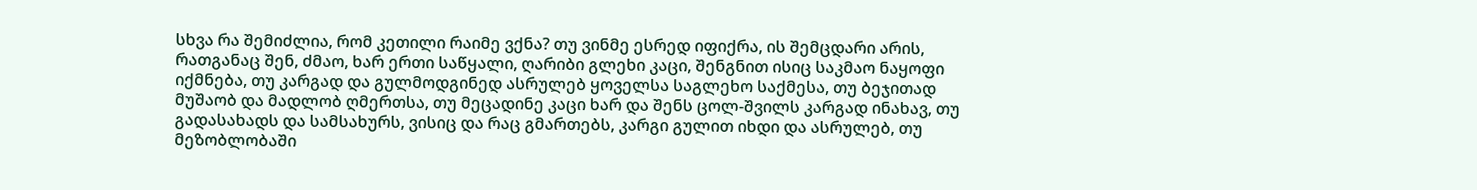სხვა რა შემიძლია, რომ კეთილი რაიმე ვქნა? თუ ვინმე ესრედ იფიქრა, ის შემცდარი არის, რათგანაც შენ, ძმაო, ხარ ერთი საწყალი, ღარიბი გლეხი კაცი, შენგნით ისიც საკმაო ნაყოფი იქმნება, თუ კარგად და გულმოდგინედ ასრულებ ყოველსა საგლეხო საქმესა, თუ ბეჯითად მუშაობ და მადლობ ღმერთსა, თუ მეცადინე კაცი ხარ და შენს ცოლ-შვილს კარგად ინახავ, თუ გადასახადს და სამსახურს, ვისიც და რაც გმართებს, კარგი გულით იხდი და ასრულებ, თუ მეზობლობაში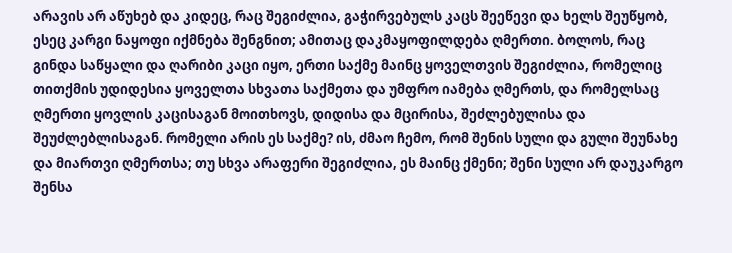არავის არ აწუხებ და კიდეც, რაც შეგიძლია, გაჭირვებულს კაცს შეეწევი და ხელს შეუწყობ, ესეც კარგი ნაყოფი იქმნება შენგნით; ამითაც დაკმაყოფილდება ღმერთი. ბოლოს, რაც გინდა საწყალი და ღარიბი კაცი იყო, ერთი საქმე მაინც ყოველთვის შეგიძლია, რომელიც თითქმის უდიდესია ყოველთა სხვათა საქმეთა და უმფრო იამება ღმერთს, და რომელსაც ღმერთი ყოვლის კაცისაგან მოითხოვს, დიდისა და მცირისა, შეძლებულისა და შეუძლებლისაგან. რომელი არის ეს საქმე? ის, ძმაო ჩემო, რომ შენის სული და გული შეუნახე და მიართვი ღმერთსა; თუ სხვა არაფერი შეგიძლია, ეს მაინც ქმენი; შენი სული არ დაუკარგო შენსა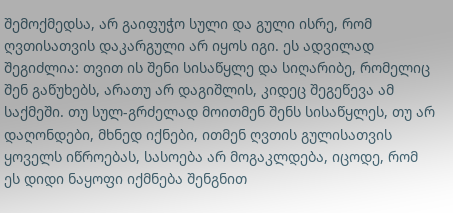შემოქმედსა, არ გაიფუჭო სული და გული ისრე, რომ ღვთისათვის დაკარგული არ იყოს იგი. ეს ადვილად შეგიძლია: თვით ის შენი სისაწყლე და სიღარიბე, რომელიც შენ გაწუხებს, არათუ არ დაგიშლის, კიდეც შეგეწევა ამ საქმეში. თუ სულ-გრძელად მოითმენ შენს სისაწყლეს, თუ არ დაღონდები, მხნედ იქნები, ითმენ ღვთის გულისათვის ყოველს იწროებას, სასოება არ მოგაკლდება, იცოდე, რომ ეს დიდი ნაყოფი იქმნება შენგნით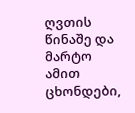ღვთის წინაშე და მარტო ამით ცხონდები,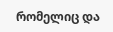რომელიც და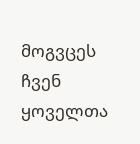მოგვცეს ჩვენ ყოველთა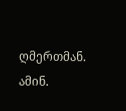ღმერთმან. ამინ.